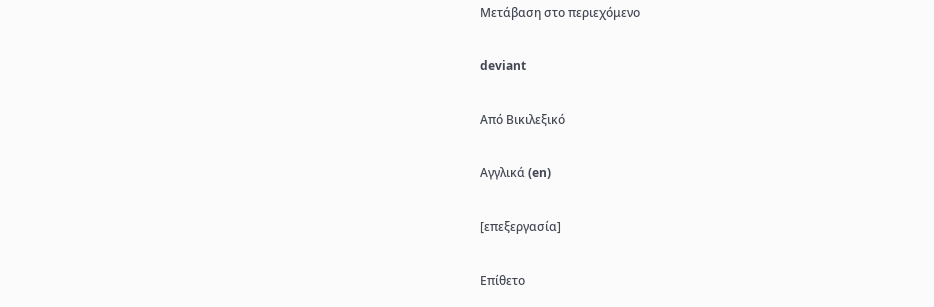Μετάβαση στο περιεχόμενο

deviant

Από Βικιλεξικό

Αγγλικά (en)

[επεξεργασία]

Επίθετο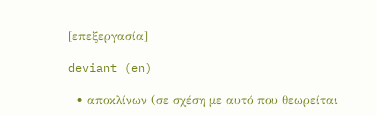[επεξεργασία]

deviant (en)

  • αποκλίνων (σε σχέση με αυτό που θεωρείται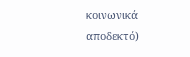κοινωνικά αποδεκτό)